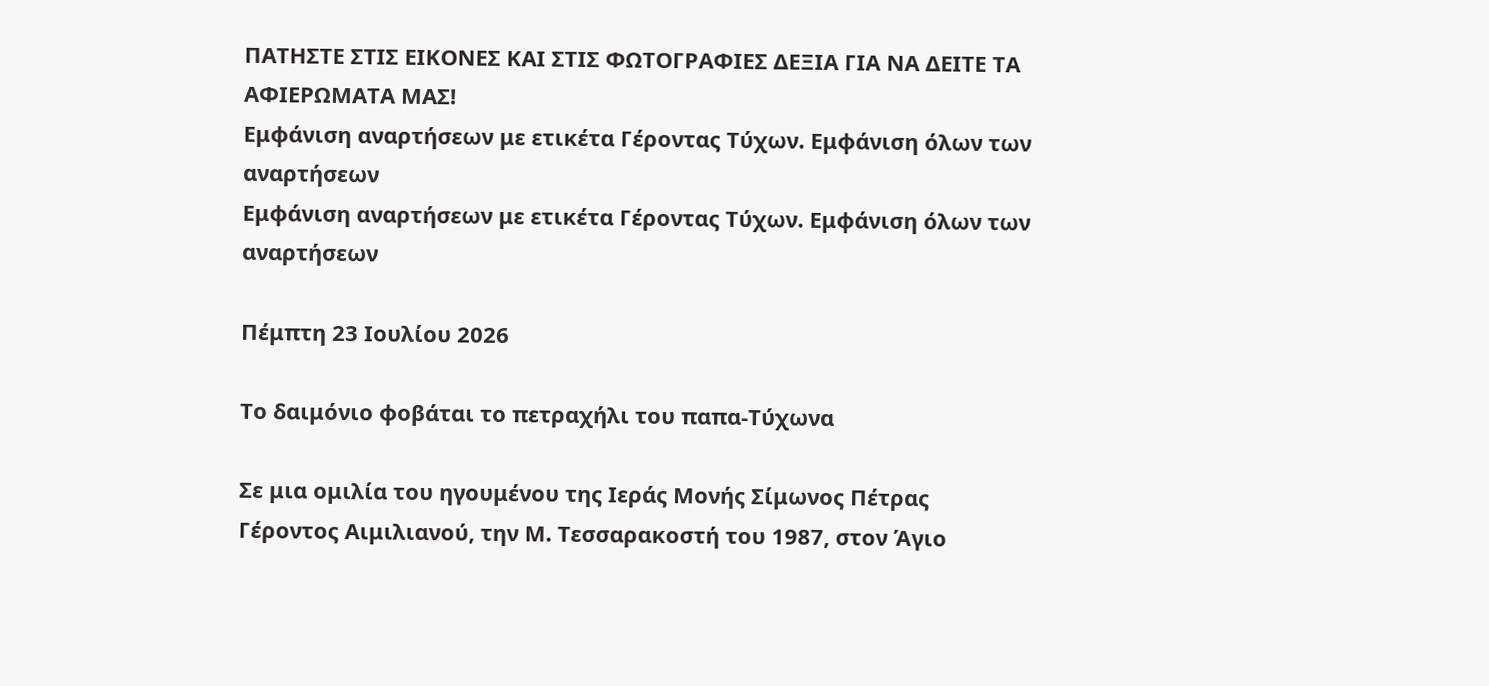ΠΑΤΗΣΤΕ ΣΤΙΣ ΕΙΚΟΝΕΣ ΚΑΙ ΣΤΙΣ ΦΩΤΟΓΡΑΦΙΕΣ ΔΕΞΙΑ ΓΙΑ ΝΑ ΔΕΙΤΕ ΤΑ ΑΦΙΕΡΩΜΑΤΑ ΜΑΣ!
Εμφάνιση αναρτήσεων με ετικέτα Γέροντας Τύχων. Εμφάνιση όλων των αναρτήσεων
Εμφάνιση αναρτήσεων με ετικέτα Γέροντας Τύχων. Εμφάνιση όλων των αναρτήσεων

Πέμπτη 23 Ιουλίου 2026

Το δαιμόνιο φοβάται το πετραχήλι του παπα-Τύχωνα

Σε μια ομιλία του ηγουμένου της Ιεράς Μονής Σίμωνος Πέτρας Γέροντος Αιμιλιανού, την Μ. Τεσσαρακοστή του 1987, στον Άγιο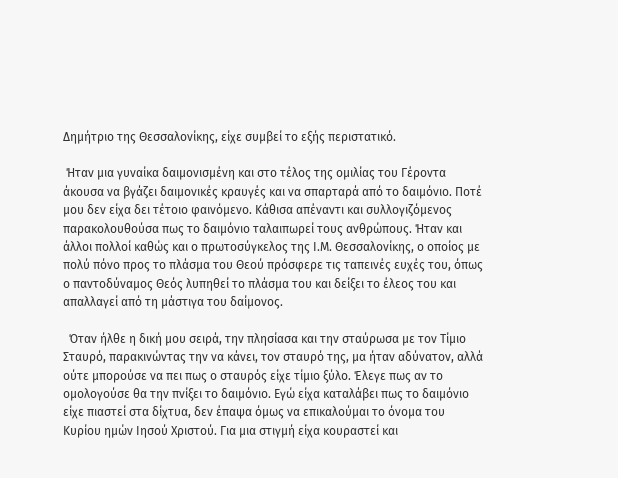Δημήτριο της Θεσσαλονίκης, είχε συμβεί το εξής περιστατικό.

 Ήταν μια γυναίκα δαιμονισμένη και στο τέλος της ομιλίας του Γέροντα άκουσα να βγάζει δαιμονικές κραυγές και να σπαρταρά από το δαιμόνιο. Ποτέ μου δεν είχα δει τέτοιο φαινόμενο. Κάθισα απέναντι και συλλογιζόμενος παρακολουθούσα πως το δαιμόνιο ταλαιπωρεί τους ανθρώπους. Ήταν και άλλοι πολλοί καθώς και ο πρωτοσύγκελος της Ι.Μ. Θεσσαλονίκης, ο οποίος με πολύ πόνο προς το πλάσμα του Θεού πρόσφερε τις ταπεινές ευχές του, όπως ο παντοδύναμος Θεός λυπηθεί το πλάσμα του και δείξει το έλεος του και απαλλαγεί από τη μάστιγα του δαίμονος.

  Όταν ήλθε η δική μου σειρά, την πλησίασα και την σταύρωσα με τον Τίμιο Σταυρό, παρακινώντας την να κάνει, τον σταυρό της, μα ήταν αδύνατον, αλλά ούτε μπορούσε να πει πως ο σταυρός είχε τίμιο ξύλο. Έλεγε πως αν το ομολογούσε θα την πνίξει το δαιμόνιο. Εγώ είχα καταλάβει πως το δαιμόνιο είχε πιαστεί στα δίχτυα, δεν έπαψα όμως να επικαλούμαι το όνομα του Κυρίου ημών Ιησού Χριστού. Για μια στιγμή είχα κουραστεί και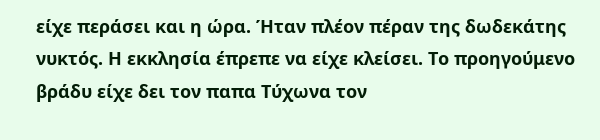είχε περάσει και η ώρα. Ήταν πλέον πέραν της δωδεκάτης νυκτός. Η εκκλησία έπρεπε να είχε κλείσει. Το προηγούμενο βράδυ είχε δει τον παπα Τύχωνα τον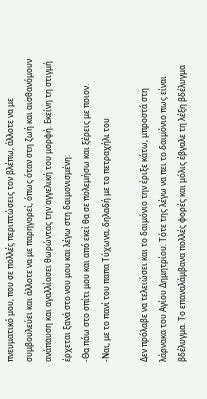πνευματικό μου, που σε πολλές περιπτώσεις τον βλέπω, άλλοτε να με συμβουλεύει και άλλοτε να με παρηγορεί, όπως όταν στη ζωή και αισθανόμουν ανάπαυση και αγαλλίασει θωρώντας την αγγελική του μορφή. Εκείνη τη στιγμή έρχεται ξανά στο νου μου και λέγω στη δαιμονισμένη:
-Θα πάω στο σπίτι μου και από εκεί θα σε πολεμήσω και ξέρεις με ποιον.
-Ναι, με το πανί του παπα Τύχωνα, δηλαδή με το πετραχήλι του

Δεν πρόλαβε να τελειώσει και το δαιμόνιο την έριξε κάτω, μπροστά στη λάρνακα του Αγίου Δημητρίου. Τότε της λέγω να πει το δαιμόνιο πως είναι βδέλυγμα. Το επαναλάμβανα πολλές φορές και μόλις έβγαλε τη λέξη βδέλυγμα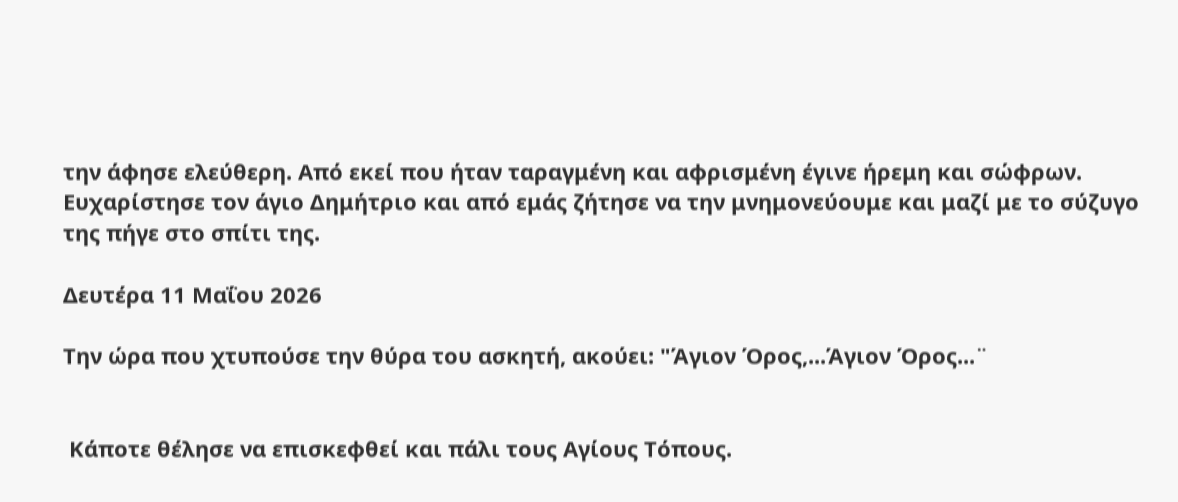την άφησε ελεύθερη. Από εκεί που ήταν ταραγμένη και αφρισμένη έγινε ήρεμη και σώφρων. Ευχαρίστησε τον άγιο Δημήτριο και από εμάς ζήτησε να την μνημονεύουμε και μαζί με το σύζυγο της πήγε στο σπίτι της.

Δευτέρα 11 Μαΐου 2026

Την ώρα που χτυπούσε την θύρα του ασκητή, ακούει: "Άγιον Όρος,...Άγιον Όρος...¨


 Κάποτε θέλησε να επισκεφθεί και πάλι τους Αγίους Τόπους.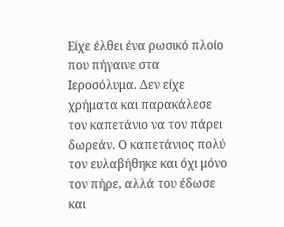Είχε έλθει ένα ρωσικό πλοίο που πήγαινε στα Ιεροσόλυμα. Δεν είχε χρήματα και παρακάλεσε τον καπετάνιο να τον πάρει δωρεάν. Ο καπετάνιος πολύ τον ευλαβήθηκε και όχι μόνο τον πήρε, αλλά του έδωσε και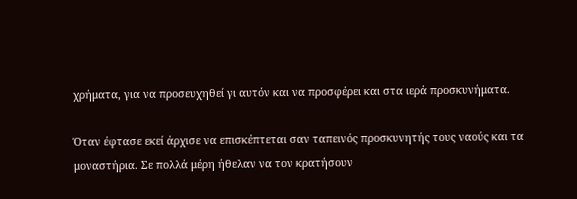χρήματα, για να προσευχηθεί γι αυτόν και να προσφέρει και στα ιερά προσκυνήματα.

Όταν έφτασε εκεί άρχισε να επισκέπτεται σαν ταπεινός προσκυνητής τους ναούς και τα μοναστήρια. Σε πολλά μέρη ήθελαν να τον κρατήσουν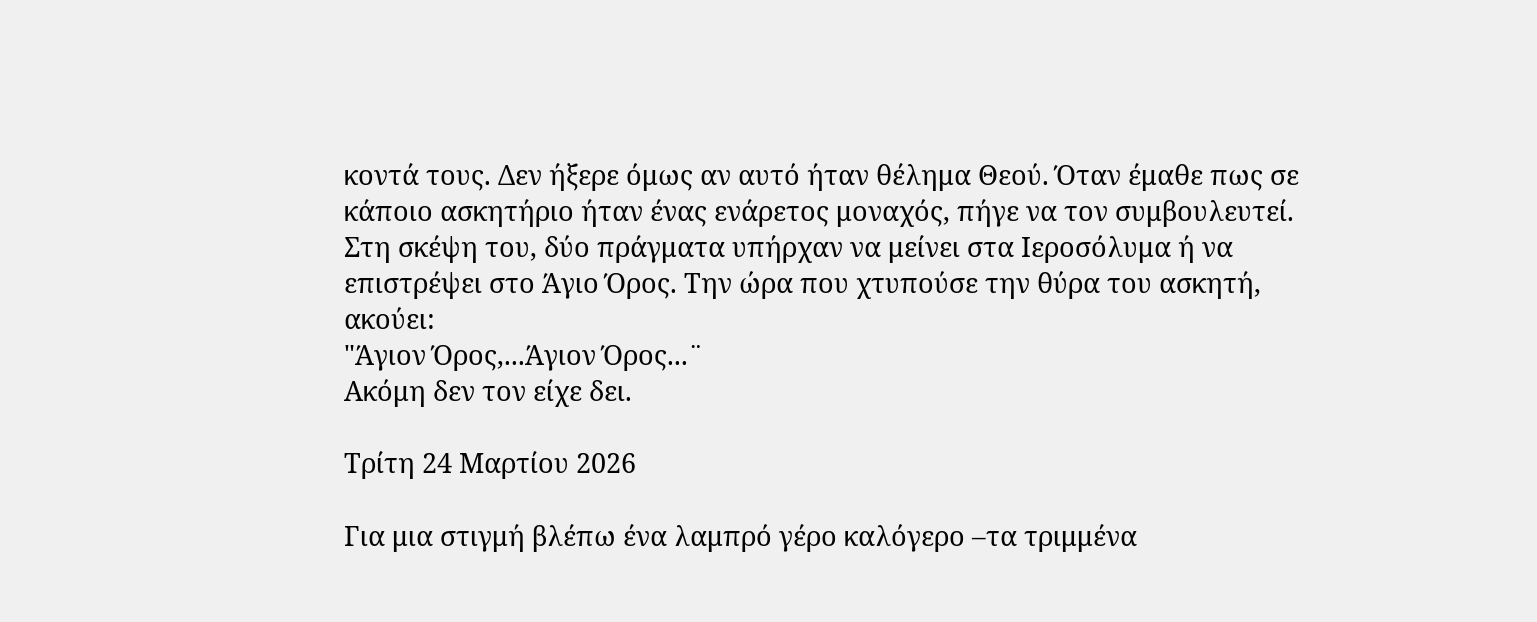κοντά τους. Δεν ήξερε όμως αν αυτό ήταν θέλημα Θεού. Όταν έμαθε πως σε κάποιο ασκητήριο ήταν ένας ενάρετος μοναχός, πήγε να τον συμβουλευτεί. Στη σκέψη του, δύο πράγματα υπήρχαν να μείνει στα Ιεροσόλυμα ή να επιστρέψει στο Άγιο Όρος. Την ώρα που χτυπούσε την θύρα του ασκητή, ακούει:
"Άγιον Όρος,...Άγιον Όρος...¨
Ακόμη δεν τον είχε δει.

Τρίτη 24 Μαρτίου 2026

Για μια στιγμή βλέπω ένα λαμπρό γέρο καλόγερο –τα τριμμένα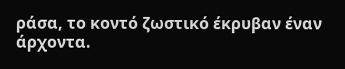ράσα, το κοντό ζωστικό έκρυβαν έναν άρχοντα.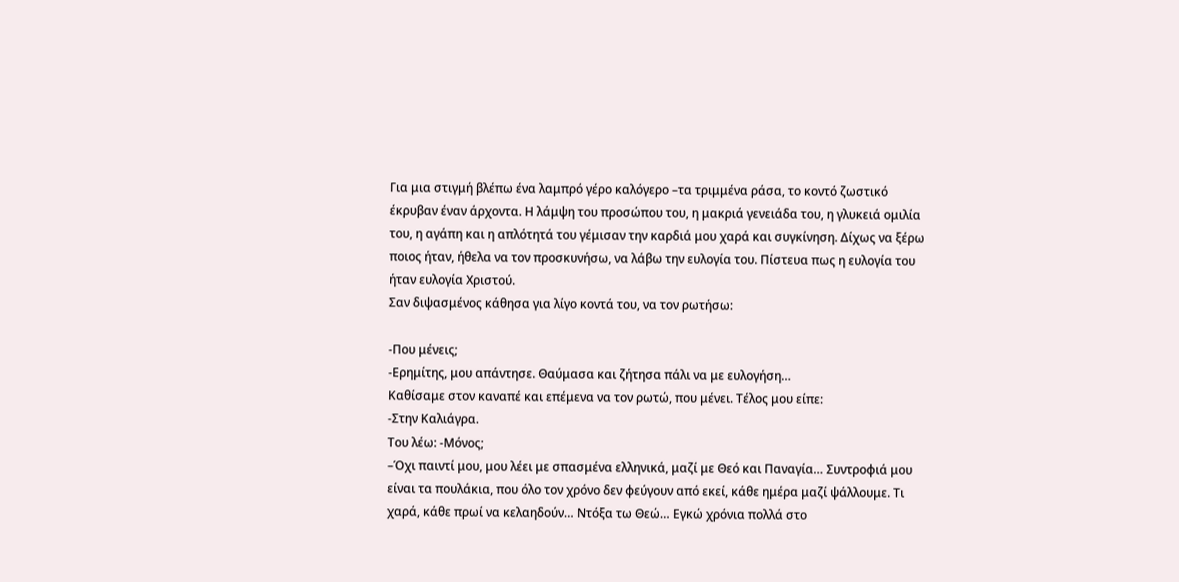Για μια στιγμή βλέπω ένα λαμπρό γέρο καλόγερο –τα τριμμένα ράσα, το κοντό ζωστικό έκρυβαν έναν άρχοντα. Η λάμψη του προσώπου του, η μακριά γενειάδα του, η γλυκειά ομιλία του, η αγάπη και η απλότητά του γέμισαν την καρδιά μου χαρά και συγκίνηση. Δίχως να ξέρω ποιος ήταν, ήθελα να τον προσκυνήσω, να λάβω την ευλογία του. Πίστευα πως η ευλογία του ήταν ευλογία Χριστού.
Σαν διψασμένος κάθησα για λίγο κοντά του, να τον ρωτήσω:

-Που μένεις;
-Ερημίτης, μου απάντησε. Θαύμασα και ζήτησα πάλι να με ευλογήση…
Καθίσαμε στον καναπέ και επέμενα να τον ρωτώ, που μένει. Τέλος μου είπε:
-Στην Καλιάγρα.
Του λέω: -Μόνος;
–Όχι παιντί μου, μου λέει με σπασμένα ελληνικά, μαζί με Θεό και Παναγία… Συντροφιά μου είναι τα πουλάκια, που όλο τον χρόνο δεν φεύγουν από εκεί, κάθε ημέρα μαζί ψάλλουμε. Τι χαρά, κάθε πρωί να κελαηδούν… Ντόξα τω Θεώ… Εγκώ χρόνια πολλά στο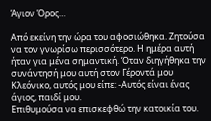Άγιον Όρος…

Από εκείνη την ώρα του αφοσιώθηκα. Ζητούσα να τον γνωρίσω περισσότερο. Η ημέρα αυτή ήταν για μένα σημαντική. Όταν διηγήθηκα την συνάντησή μου αυτή στον Γέροντά μου Κλεόνικο, αυτός μου είπε: -Αυτός είναι ένας άγιος, παιδί μου.
Επιθυμούσα να επισκεφθώ την κατοικία του.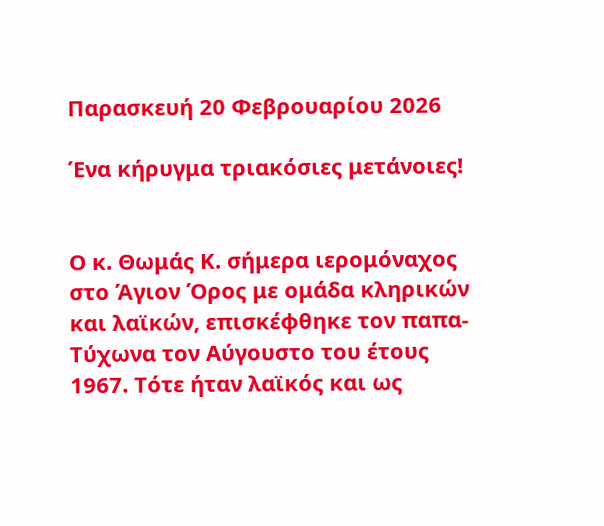Παρασκευή 20 Φεβρουαρίου 2026

Ένα κήρυγμα τριακόσιες μετάνοιες!


Ο κ. Θωμάς Κ. σήμερα ιερομόναχος στο Άγιον Όρος με ομάδα κληρικών και λαϊκών, επισκέφθηκε τον παπα-Τύχωνα τον Αύγουστο του έτους 1967. Τότε ήταν λαϊκός και ως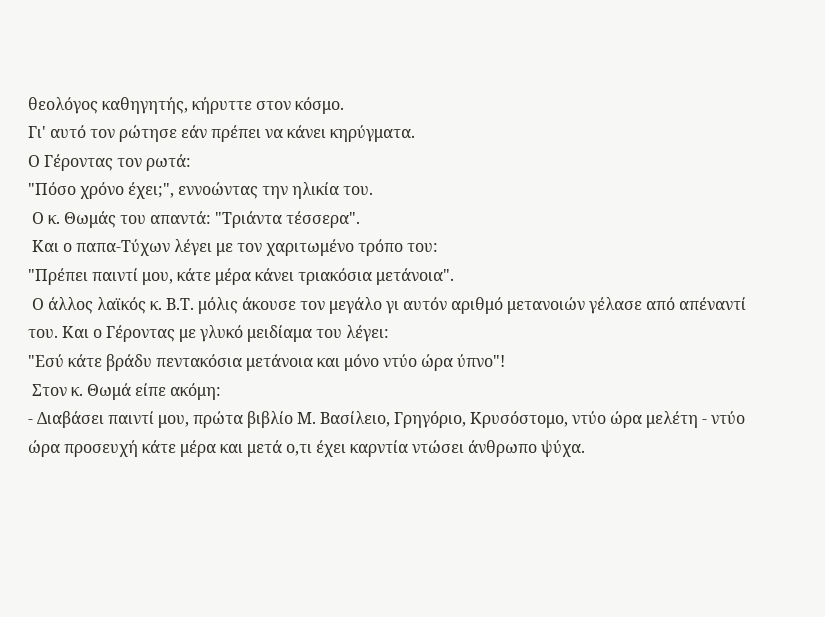θεολόγος καθηγητής, κήρυττε στον κόσμο.
Γι' αυτό τον ρώτησε εάν πρέπει να κάνει κηρύγματα.
Ο Γέροντας τον ρωτά:
"Πόσο χρόνο έχει;", εννοώντας την ηλικία του.
 Ο κ. Θωμάς του απαντά: "Τριάντα τέσσερα".
 Και ο παπα-Τύχων λέγει με τον χαριτωμένο τρόπο του:
"Πρέπει παιντί μου, κάτε μέρα κάνει τριακόσια μετάνοια".
 Ο άλλος λαϊκός κ. Β.Τ. μόλις άκουσε τον μεγάλο γι αυτόν αριθμό μετανοιών γέλασε από απέναντί του. Και ο Γέροντας με γλυκό μειδίαμα του λέγει:
"Εσύ κάτε βράδυ πεντακόσια μετάνοια και μόνο ντύο ώρα ύπνο"!
 Στον κ. Θωμά είπε ακόμη:
- Διαβάσει παιντί μου, πρώτα βιβλίο Μ. Βασίλειο, Γρηγόριο, Κρυσόστομο, ντύο ώρα μελέτη - ντύο ώρα προσευχή κάτε μέρα και μετά ο,τι έχει καρντία ντώσει άνθρωπο ψύχα.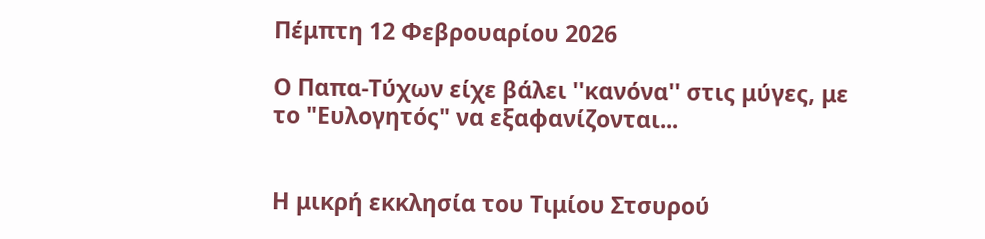Πέμπτη 12 Φεβρουαρίου 2026

Ο Παπα-Τύχων είχε βάλει ''κανόνα'' στις μύγες, με το "Ευλογητός" να εξαφανίζονται...


Η μικρή εκκλησία του Τιμίου Στσυρού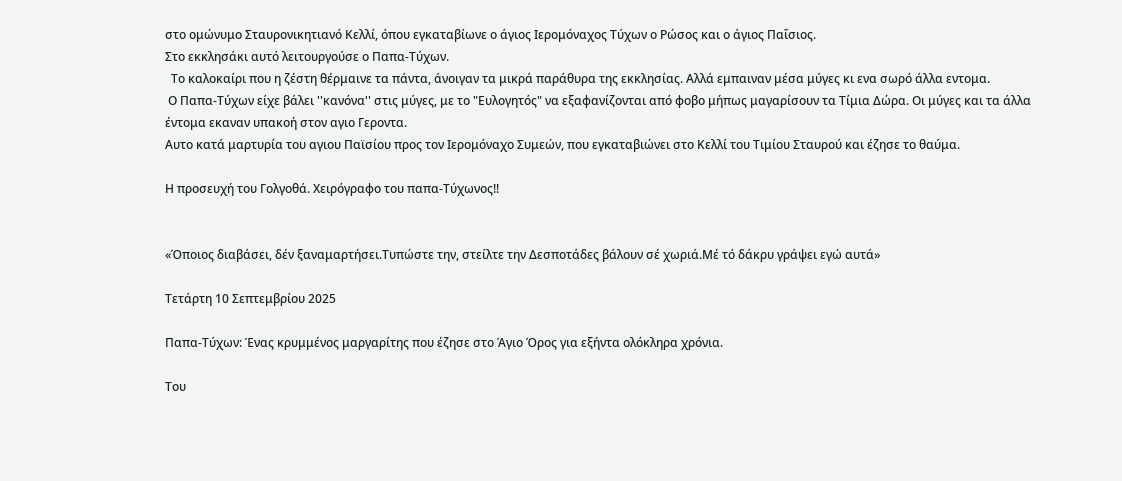στο ομώνυμο Σταυρονικητιανό Κελλί, όπου εγκαταβίωνε ο άγιος Ιερομόναχος Τύχων ο Ρώσος και ο άγιος Παΐσιος.
Στο εκκλησάκι αυτό λειτουργούσε ο Παπα-Τύχων.
  Το καλοκαίρι που η ζέστη θέρμαινε τα πάντα, άνοιγαν τα μικρά παράθυρα της εκκλησίας. Αλλά εμπαιναν μέσα μύγες κι ενα σωρό άλλα εντομα.
 Ο Παπα-Τύχων είχε βάλει ''κανόνα'' στις μύγες, με το "Ευλογητός" να εξαφανίζονται από φοβο μήπως μαγαρίσουν τα Τίμια Δώρα. Οι μύγες και τα άλλα έντομα εκαναν υπακοή στον αγιο Γεροντα.
Αυτο κατά μαρτυρία του αγιου Παϊσίου προς τον Ιερομόναχο Συμεών, που εγκαταβιώνει στο Κελλί του Τιμίου Σταυρού και έζησε το θαύμα.

Η προσευχή του Γολγοθά. Χειρόγραφο του παπα-Τύχωνος!!


«Όποιος διαβάσει, δέν ξαναμαρτήσει.Τυπώστε την, στείλτε την Δεσποτάδες βάλουν σέ χωριά.Μέ τό δάκρυ γράψει εγώ αυτά»

Τετάρτη 10 Σεπτεμβρίου 2025

Παπα-Τύχων: Ένας κρυμμένος μαργαρίτης που έζησε στο Άγιο Όρος για εξήντα ολόκληρα χρόνια.

Του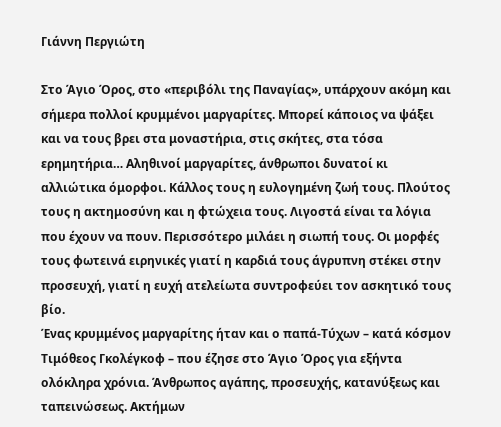Γιάννη Περγιώτη

Στο Άγιο Όρος, στο «περιβόλι της Παναγίας», υπάρχουν ακόμη και σήμερα πολλοί κρυμμένοι μαργαρίτες. Μπορεί κάποιος να ψάξει και να τους βρει στα μοναστήρια, στις σκήτες, στα τόσα ερημητήρια… Αληθινοί μαργαρίτες, άνθρωποι δυνατοί κι αλλιώτικα όμορφοι. Κάλλος τους η ευλογημένη ζωή τους. Πλούτος τους η ακτημοσύνη και η φτώχεια τους. Λιγοστά είναι τα λόγια που έχουν να πουν. Περισσότερο μιλάει η σιωπή τους. Οι μορφές τους φωτεινά ειρηνικές γιατί η καρδιά τους άγρυπνη στέκει στην προσευχή, γιατί η ευχή ατελείωτα συντροφεύει τον ασκητικό τους βίο.
Ένας κρυμμένος μαργαρίτης ήταν και ο παπά-Τύχων – κατά κόσμον Τιμόθεος Γκολέγκοφ – που έζησε στο Άγιο Όρος για εξήντα ολόκληρα χρόνια. Άνθρωπος αγάπης, προσευχής, κατανύξεως και ταπεινώσεως. Ακτήμων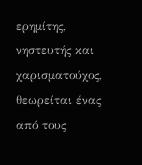ερημίτης, νηστευτής και χαρισματούχος, θεωρείται ένας από τους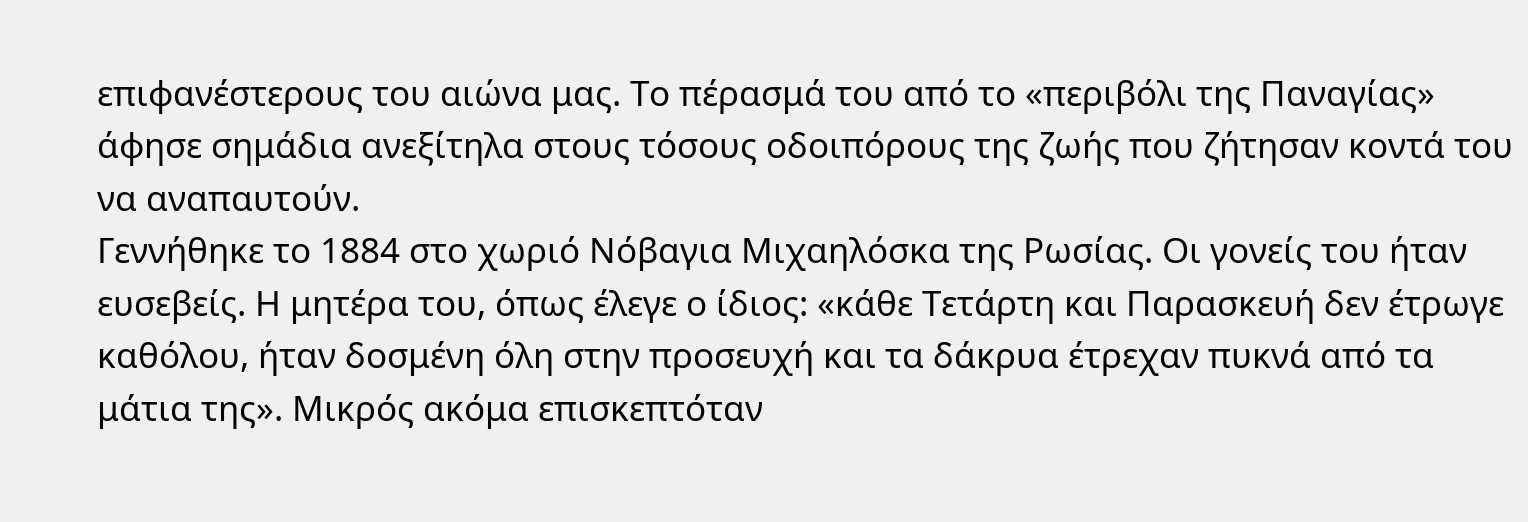επιφανέστερους του αιώνα μας. Το πέρασμά του από το «περιβόλι της Παναγίας» άφησε σημάδια ανεξίτηλα στους τόσους οδοιπόρους της ζωής που ζήτησαν κοντά του να αναπαυτούν.
Γεννήθηκε το 1884 στο χωριό Νόβαγια Μιχαηλόσκα της Ρωσίας. Οι γονείς του ήταν ευσεβείς. Η μητέρα του, όπως έλεγε ο ίδιος: «κάθε Τετάρτη και Παρασκευή δεν έτρωγε καθόλου, ήταν δοσμένη όλη στην προσευχή και τα δάκρυα έτρεχαν πυκνά από τα μάτια της». Μικρός ακόμα επισκεπτόταν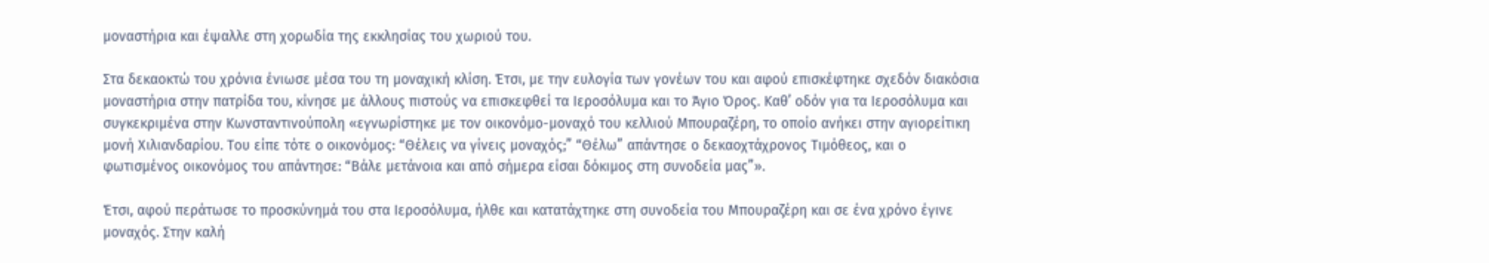μοναστήρια και έψαλλε στη χορωδία της εκκλησίας του χωριού του.

Στα δεκαοκτώ του χρόνια ένιωσε μέσα του τη μοναχική κλίση. Έτσι, με την ευλογία των γονέων του και αφού επισκέφτηκε σχεδόν διακόσια μοναστήρια στην πατρίδα του, κίνησε με άλλους πιστούς να επισκεφθεί τα Ιεροσόλυμα και το Άγιο Όρος. Καθ’ οδόν για τα Ιεροσόλυμα και συγκεκριμένα στην Κωνσταντινούπολη «εγνωρίστηκε με τον οικονόμο-μοναχό του κελλιού Μπουραζέρη, το οποίο ανήκει στην αγιορείτικη μονή Χιλιανδαρίου. Του είπε τότε ο οικονόμος: “Θέλεις να γίνεις μοναχός;” “Θέλω” απάντησε ο δεκαοχτάχρονος Τιμόθεος, και ο φωτισμένος οικονόμος του απάντησε: “Βάλε μετάνοια και από σήμερα είσαι δόκιμος στη συνοδεία μας”».

Έτσι, αφού περάτωσε το προσκύνημά του στα Ιεροσόλυμα, ήλθε και κατατάχτηκε στη συνοδεία του Μπουραζέρη και σε ένα χρόνο έγινε μοναχός. Στην καλή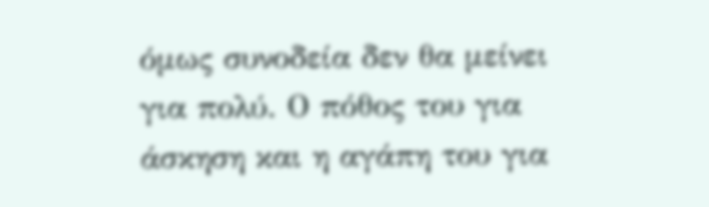όμως συνοδεία δεν θα μείνει για πολύ. Ο πόθος του για άσκηση και η αγάπη του για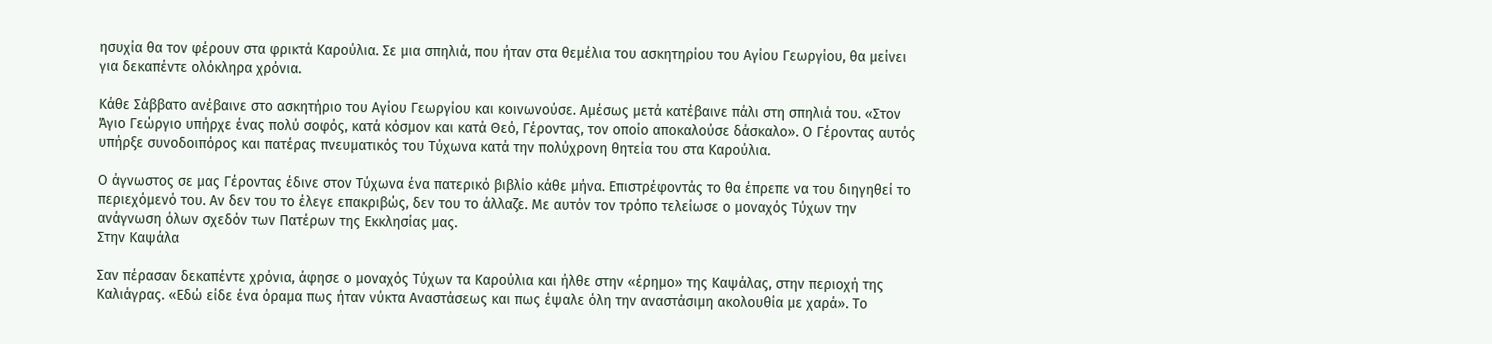ησυχία θα τον φέρουν στα φρικτά Καρούλια. Σε μια σπηλιά, που ήταν στα θεμέλια του ασκητηρίου του Αγίου Γεωργίου, θα μείνει για δεκαπέντε ολόκληρα χρόνια.

Κάθε Σάββατο ανέβαινε στο ασκητήριο του Αγίου Γεωργίου και κοινωνούσε. Αμέσως μετά κατέβαινε πάλι στη σπηλιά του. «Στον Άγιο Γεώργιο υπήρχε ένας πολύ σοφός, κατά κόσμον και κατά Θεό, Γέροντας, τον οποίο αποκαλούσε δάσκαλο». Ο Γέροντας αυτός υπήρξε συνοδοιπόρος και πατέρας πνευματικός του Τύχωνα κατά την πολύχρονη θητεία του στα Καρούλια.

Ο άγνωστος σε μας Γέροντας έδινε στον Τύχωνα ένα πατερικό βιβλίο κάθε μήνα. Επιστρέφοντάς το θα έπρεπε να του διηγηθεί το περιεχόμενό του. Αν δεν του το έλεγε επακριβώς, δεν του το άλλαζε. Με αυτόν τον τρόπο τελείωσε ο μοναχός Τύχων την ανάγνωση όλων σχεδόν των Πατέρων της Εκκλησίας μας.
Στην Καψάλα

Σαν πέρασαν δεκαπέντε χρόνια, άφησε ο μοναχός Τύχων τα Καρούλια και ήλθε στην «έρημο» της Καψάλας, στην περιοχή της Καλιάγρας. «Εδώ είδε ένα όραμα πως ήταν νύκτα Αναστάσεως και πως έψαλε όλη την αναστάσιμη ακολουθία με χαρά». Το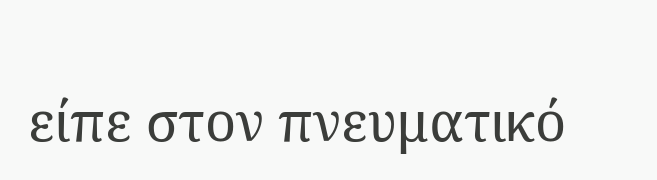είπε στον πνευματικό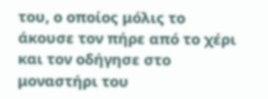του, ο οποίος μόλις το άκουσε τον πήρε από το χέρι και τον οδήγησε στο μοναστήρι του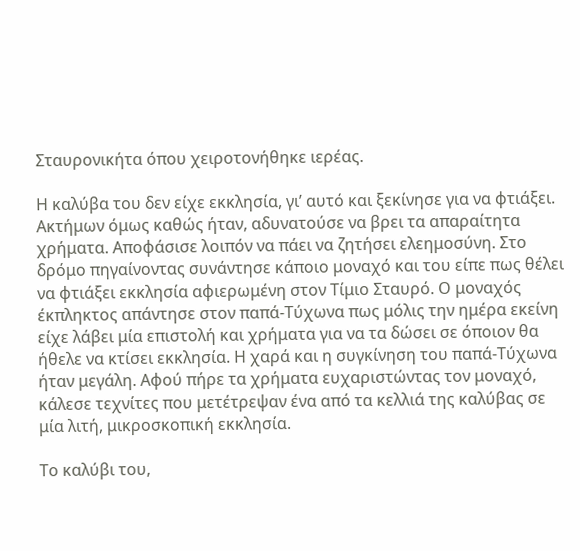Σταυρονικήτα όπου χειροτονήθηκε ιερέας.

Η καλύβα του δεν είχε εκκλησία, γι’ αυτό και ξεκίνησε για να φτιάξει. Ακτήμων όμως καθώς ήταν, αδυνατούσε να βρει τα απαραίτητα χρήματα. Αποφάσισε λοιπόν να πάει να ζητήσει ελεημοσύνη. Στο δρόμο πηγαίνοντας συνάντησε κάποιο μοναχό και του είπε πως θέλει να φτιάξει εκκλησία αφιερωμένη στον Τίμιο Σταυρό. Ο μοναχός έκπληκτος απάντησε στον παπά-Τύχωνα πως μόλις την ημέρα εκείνη είχε λάβει μία επιστολή και χρήματα για να τα δώσει σε όποιον θα ήθελε να κτίσει εκκλησία. Η χαρά και η συγκίνηση του παπά-Τύχωνα ήταν μεγάλη. Αφού πήρε τα χρήματα ευχαριστώντας τον μοναχό, κάλεσε τεχνίτες που μετέτρεψαν ένα από τα κελλιά της καλύβας σε μία λιτή, μικροσκοπική εκκλησία.

Το καλύβι του,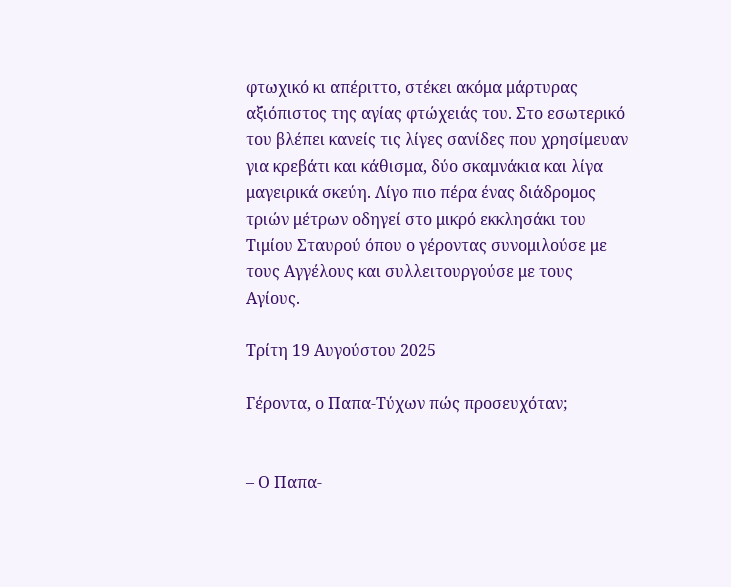φτωχικό κι απέριττο, στέκει ακόμα μάρτυρας αξιόπιστος της αγίας φτώχειάς του. Στο εσωτερικό του βλέπει κανείς τις λίγες σανίδες που χρησίμευαν για κρεβάτι και κάθισμα, δύο σκαμνάκια και λίγα μαγειρικά σκεύη. Λίγο πιο πέρα ένας διάδρομος τριών μέτρων οδηγεί στο μικρό εκκλησάκι του Τιμίου Σταυρού όπου ο γέροντας συνομιλούσε με τους Αγγέλους και συλλειτουργούσε με τους Αγίους.

Τρίτη 19 Αυγούστου 2025

Γέροντα, ο Παπα‐Τύχων πώς προσευχόταν;


– Ο Παπα‐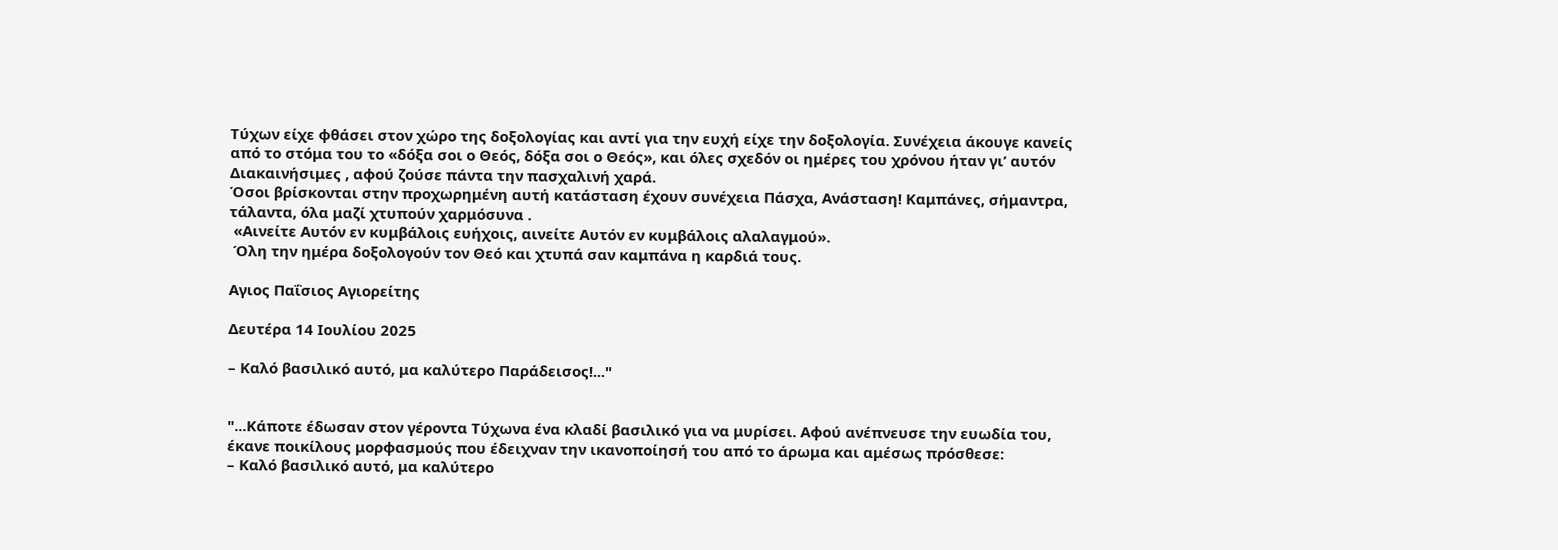Τύχων είχε φθάσει στον χώρο της δοξολογίας και αντί για την ευχή είχε την δοξολογία. Συνέχεια άκουγε κανείς από το στόμα του το «δόξα σοι ο Θεός, δόξα σοι ο Θεός», και όλες σχεδόν οι ημέρες του χρόνου ήταν γι’ αυτόν Διακαινήσιμες , αφού ζούσε πάντα την πασχαλινή χαρά.
Όσοι βρίσκονται στην προχωρημένη αυτή κατάσταση έχουν συνέχεια Πάσχα, Ανάσταση! Καμπάνες, σήμαντρα, τάλαντα, όλα μαζί χτυπούν χαρμόσυνα .
 «Αινείτε Αυτόν εν κυμβάλοις ευήχοις, αινείτε Αυτόν εν κυμβάλοις αλαλαγμού».
 Όλη την ημέρα δοξολογούν τον Θεό και χτυπά σαν καμπάνα η καρδιά τους.

Αγιος Παΐσιος Αγιορείτης

Δευτέρα 14 Ιουλίου 2025

– Καλό βασιλικό αυτό, μα καλύτερο Παράδεισος!..."


"...Κάποτε έδωσαν στον γέροντα Τύχωνα ένα κλαδί βασιλικό για να μυρίσει. Αφού ανέπνευσε την ευωδία του, έκανε ποικίλους μορφασμούς που έδειχναν την ικανοποίησή του από το άρωμα και αμέσως πρόσθεσε:
– Καλό βασιλικό αυτό, μα καλύτερο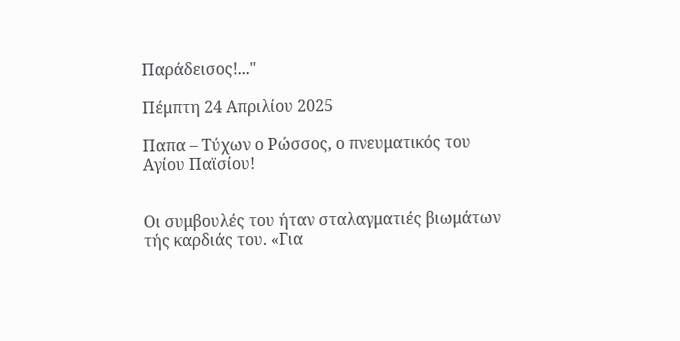Παράδεισος!..."

Πέμπτη 24 Απριλίου 2025

Παπα – Τύχων ο Ρώσσος, ο πνευματικός του Αγίου Παϊσίου!


Οι συμβουλές του ήταν σταλαγματιές βιωμάτων τής καρδιάς του. «Για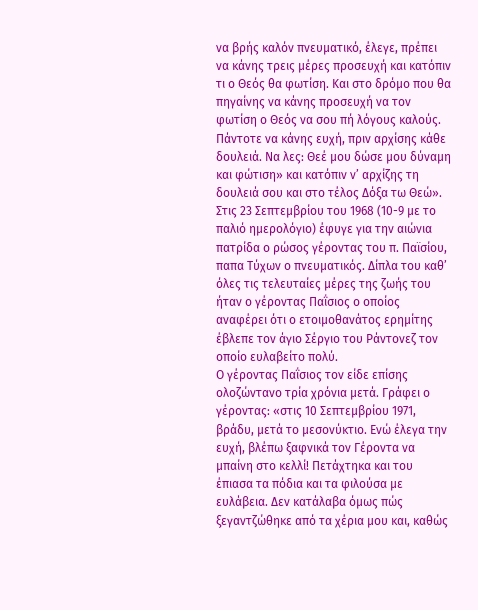να βρής καλόν πνευματικό, έλεγε, πρέπει να κάνης τρεις μέρες προσευχή και κατόπιν τι ο Θεός θα φωτίση. Και στο δρόμο που θα πηγαίνης να κάνης προσευχή να τον φωτίση ο Θεός να σου πή λόγους καλούς.
Πάντοτε να κάνης ευχή, πριν αρχίσης κάθε δουλειά. Να λες: Θεέ μου δώσε μου δύναμη και φώτιση» και κατόπιν ν’ αρχίζης τη δουλειά σου και στο τέλος Δόξα τω Θεώ».
Στις 23 Σεπτεμβρίου του 1968 (10-9 με το παλιό ημερολόγιο) έφυγε για την αιώνια πατρίδα ο ρώσος γέροντας του π. Παϊσίου, παπα Τύχων ο πνευματικός. Δίπλα του καθ’ όλες τις τελευταίες μέρες της ζωής του ήταν ο γέροντας Παΐσιος ο οποίος αναφέρει ότι ο ετοιμοθανάτος ερημίτης έβλεπε τον άγιο Σέργιο του Ράντονεζ τον οποίο ευλαβείτο πολύ.
Ο γέροντας Παΐσιος τον είδε επίσης ολοζώντανο τρία χρόνια μετά. Γράφει ο γέροντας: «στις 10 Σεπτεμβρίου 1971, βράδυ, μετά το μεσονύκτιο. Ενώ έλεγα την ευχή, βλέπω ξαφνικά τον Γέροντα να μπαίνη στο κελλί! Πετάχτηκα και του έπιασα τα πόδια και τα φιλούσα με ευλάβεια. Δεν κατάλαβα όμως πώς ξεγαντζώθηκε από τα χέρια μου και, καθώς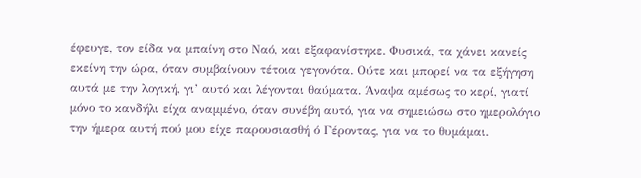έφευγε, τον είδα να μπαίνη στο Ναό, και εξαφανίστηκε. Φυσικά, τα χάνει κανείς εκείνη την ώρα, όταν συμβαίνουν τέτοια γεγονότα. Ούτε και μπορεί να τα εξήγηση αυτά με την λογική, γι’ αυτό και λέγονται θαύματα. Άναψα αμέσως το κερί, γιατί μόνο το κανδήλι είχα αναμμένο, όταν συνέβη αυτό, για να σημειώσω στο ημερολόγιο την ήμερα αυτή πού μου είχε παρουσιασθή ό Γέροντας, για να το θυμάμαι.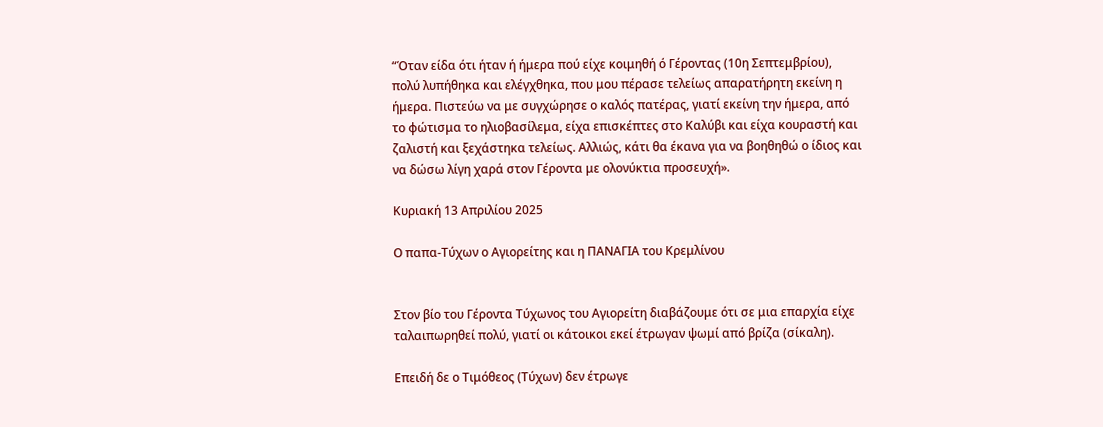“Όταν είδα ότι ήταν ή ήμερα πού είχε κοιμηθή ό Γέροντας (10η Σεπτεμβρίου), πολύ λυπήθηκα και ελέγχθηκα, που μου πέρασε τελείως απαρατήρητη εκείνη η ήμερα. Πιστεύω να με συγχώρησε ο καλός πατέρας, γιατί εκείνη την ήμερα, από το φώτισμα το ηλιοβασίλεμα, είχα επισκέπτες στο Καλύβι και είχα κουραστή και ζαλιστή και ξεχάστηκα τελείως. Αλλιώς, κάτι θα έκανα για να βοηθηθώ ο ίδιος και να δώσω λίγη χαρά στον Γέροντα με ολονύκτια προσευχή».

Κυριακή 13 Απριλίου 2025

Ο παπα-Τύχων ο Αγιορείτης και η ΠΑΝΑΓΙΑ του Κρεμλίνου


Στον βίο του Γέροντα Τύχωνος του Αγιορείτη διαβάζουμε ότι σε μια επαρχία είχε ταλαιπωρηθεί πολύ, γιατί οι κάτοικοι εκεί έτρωγαν ψωμί από βρίζα (σίκαλη).

Επειδή δε ο Τιμόθεος (Τύχων) δεν έτρωγε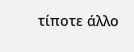τίποτε άλλο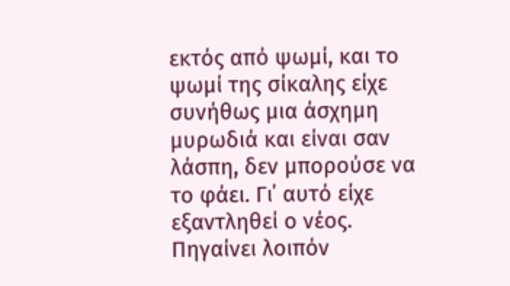εκτός από ψωμί, και το ψωμί της σίκαλης είχε συνήθως μια άσχημη μυρωδιά και είναι σαν λάσπη, δεν μπορούσε να το φάει. Γι΄ αυτό είχε εξαντληθεί ο νέος.
Πηγαίνει λοιπόν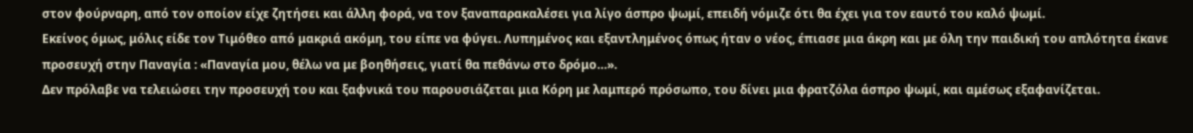στον φούρναρη, από τον οποίον είχε ζητήσει και άλλη φορά, να τον ξαναπαρακαλέσει για λίγο άσπρο ψωμί, επειδή νόμιζε ότι θα έχει για τον εαυτό του καλό ψωμί.
Εκείνος όμως, μόλις είδε τον Τιμόθεο από μακριά ακόμη, του είπε να φύγει. Λυπημένος και εξαντλημένος όπως ήταν ο νέος, έπιασε μια άκρη και με όλη την παιδική του απλότητα έκανε προσευχή στην Παναγία : «Παναγία μου, θέλω να με βοηθήσεις, γιατί θα πεθάνω στο δρόμο…».
Δεν πρόλαβε να τελειώσει την προσευχή του και ξαφνικά του παρουσιάζεται μια Κόρη με λαμπερό πρόσωπο, του δίνει μια φρατζόλα άσπρο ψωμί, και αμέσως εξαφανίζεται.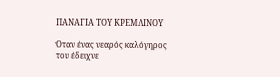ΠΑΝΑΓΙΑ ΤΟΥ ΚΡΕΜΛΙΝΟΥ

Όταν ένας νεαρός καλόγηρος του έδειχνε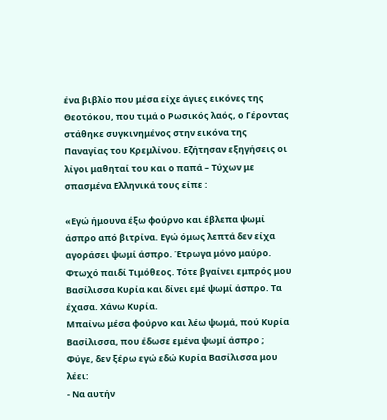ένα βιβλίο που μέσα είχε άγιες εικόνες της Θεοτόκου, που τιμά ο Ρωσικός λαός, ο Γέροντας στάθηκε συγκινημένος στην εικόνα της Παναγίας του Κρεμλίνου. Εζήτησαν εξηγήσεις οι λίγοι μαθηταί του και ο παπά – Τύχων με σπασμένα Ελληνικά τους είπε :

«Εγώ ήμουνα έξω φούρνο και έβλεπα ψωμί άσπρο από βιτρίνα. Εγώ όμως λεπτά δεν είχα αγοράσει ψωμί άσπρο. Έτρωγα μόνο μαύρο. Φτωχό παιδί Τιμόθεος. Τότε βγαίνει εμπρός μου Βασίλισσα Κυρία και δίνει εμέ ψωμί άσπρο. Τα έχασα. Χάνω Κυρία.
Μπαίνω μέσα φούρνο και λέω ψωμά, πού Κυρία Βασίλισσα, που έδωσε εμένα ψωμί άσπρο ; Φύγε, δεν ξέρω εγώ εδώ Κυρία Βασίλισσα μου λέει:
- Να αυτήν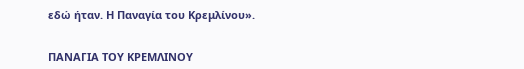εδώ ήταν. Η Παναγία του Κρεμλίνου».


ΠΑΝΑΓΙΑ ΤΟΥ ΚΡΕΜΛΙΝΟΥ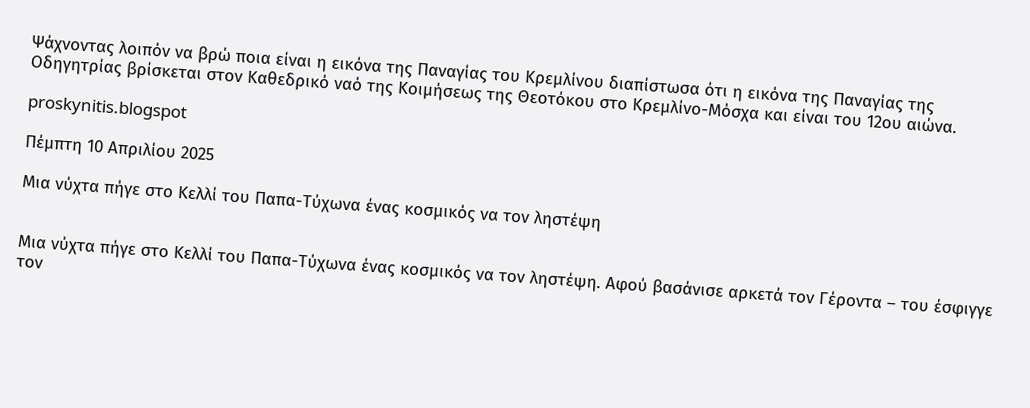Ψάχνοντας λοιπόν να βρώ ποια είναι η εικόνα της Παναγίας του Κρεμλίνου διαπίστωσα ότι η εικόνα της Παναγίας της Οδηγητρίας βρίσκεται στον Καθεδρικό ναό της Κοιμήσεως της Θεοτόκου στο Κρεμλίνο-Μόσχα και είναι του 12ου αιώνα.

proskynitis.blogspot

Πέμπτη 10 Απριλίου 2025

Μια νύχτα πήγε στο Κελλί του Παπα-Τύχωνα ένας κοσμικός να τον ληστέψη


Μια νύχτα πήγε στο Κελλί του Παπα-Τύχωνα ένας κοσμικός να τον ληστέψη. Αφού βασάνισε αρκετά τον Γέροντα – του έσφιγγε τον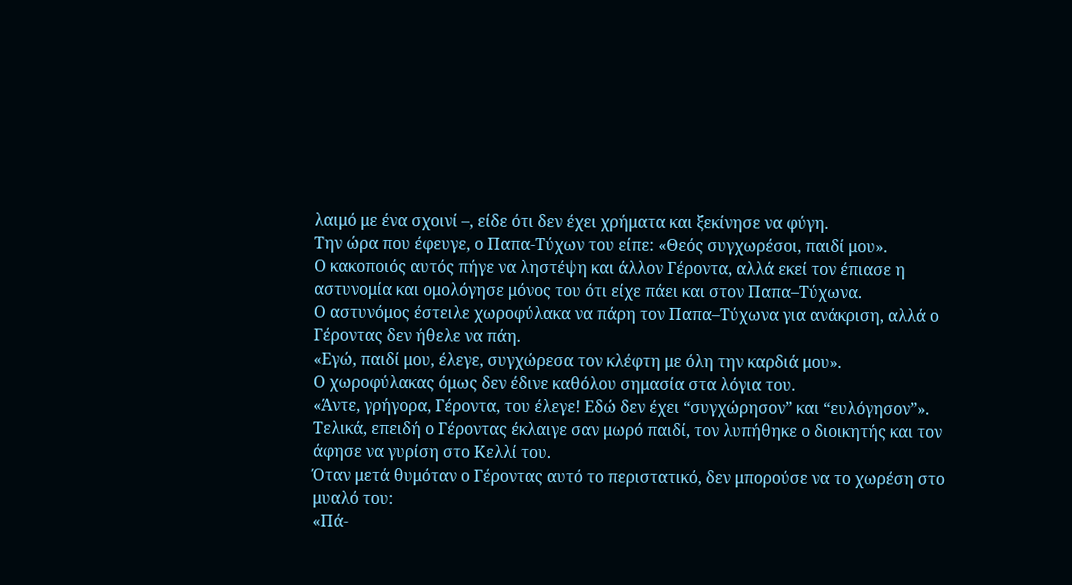λαιμό με ένα σχοινί –, είδε ότι δεν έχει χρήματα και ξεκίνησε να φύγη.
Την ώρα που έφευγε, ο Παπα-Τύχων του είπε: «Θεός συγχωρέσοι, παιδί μου».
Ο κακοποιός αυτός πήγε να ληστέψη και άλλον Γέροντα, αλλά εκεί τον έπιασε η αστυνομία και ομολόγησε μόνος του ότι είχε πάει και στον Παπα–Τύχωνα.
Ο αστυνόμος έστειλε χωροφύλακα να πάρη τον Παπα–Τύχωνα για ανάκριση, αλλά ο Γέροντας δεν ήθελε να πάη.
«Εγώ, παιδί μου, έλεγε, συγχώρεσα τον κλέφτη με όλη την καρδιά μου».
Ο χωροφύλακας όμως δεν έδινε καθόλου σημασία στα λόγια του.
«Άντε, γρήγορα, Γέροντα, του έλεγε! Εδώ δεν έχει “συγχώρησον” και “ευλόγησον”».
Τελικά, επειδή ο Γέροντας έκλαιγε σαν μωρό παιδί, τον λυπήθηκε ο διοικητής και τον άφησε να γυρίση στο Κελλί του.
Όταν μετά θυμόταν ο Γέροντας αυτό το περιστατικό, δεν μπορούσε να το χωρέση στο μυαλό του:
«Πά-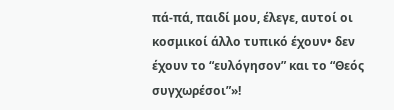πά-πά, παιδί μου, έλεγε, αυτοί οι κοσμικοί άλλο τυπικό έχουν• δεν έχουν το “ευλόγησον” και το “Θεός συγχωρέσοι”»!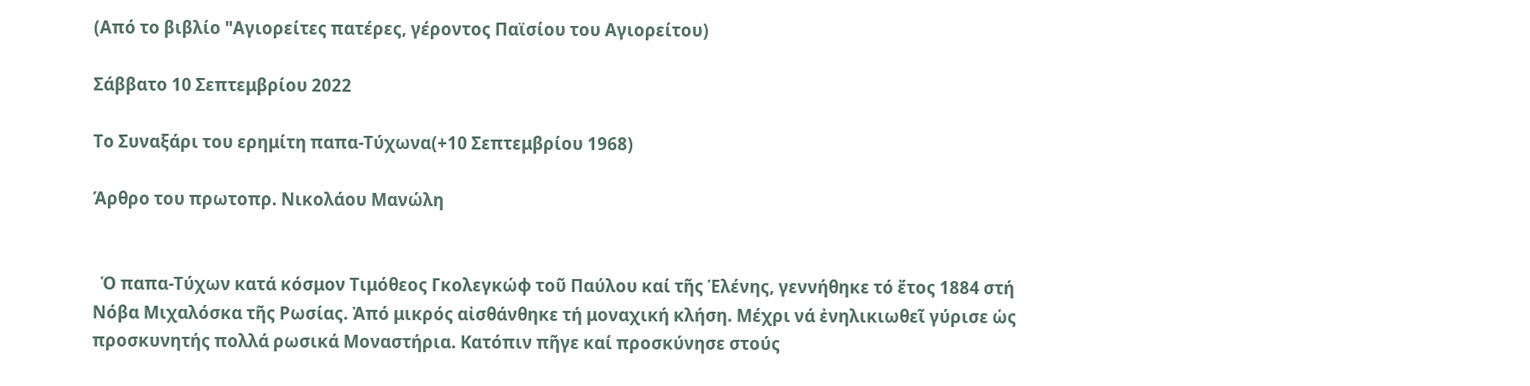(Από το βιβλίο "Αγιορείτες πατέρες, γέροντος Παϊσίου του Αγιορείτου)

Σάββατο 10 Σεπτεμβρίου 2022

Το Συναξάρι του ερημίτη παπα-Τύχωνα(+10 Σεπτεμβρίου 1968)

Άρθρο του πρωτοπρ. Νικολάου Μανώλη


  Ὁ παπα-Τύχων κατά κόσμον Τιμόθεος Γκολεγκώφ τοῦ Παύλου καί τῆς Ἑλένης, γεννήθηκε τό ἔτος 1884 στή Νόβα Μιχαλόσκα τῆς Ρωσίας. Ἀπό μικρός αἰσθάνθηκε τή μοναχική κλήση. Μέχρι νά ἐνηλικιωθεῖ γύρισε ὡς προσκυνητής πολλά ρωσικά Μοναστήρια. Κατόπιν πῆγε καί προσκύνησε στούς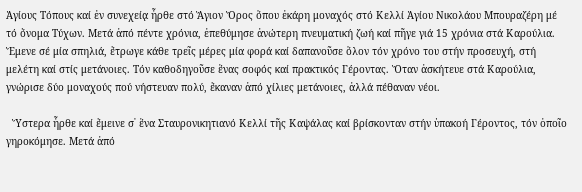Ἁγίους Τόπους καί ἐν συνεχείᾳ ἦρθε στό Ἅγιον Ὄρος ὅπου ἐκάρη μοναχός στό Κελλί Ἁγίου Νικολάου Μπουραζέρη μέ τό ὄνομα Τύχων. Μετά ἀπό πέντε χρόνια, ἐπεθύμησε ἀνώτερη πνευματική ζωή καί πῆγε γιά 15 χρόνια στά Καρούλια. Ἔμενε σέ μία σπηλιά, ἔτρωγε κάθε τρεῖς μέρες μία φορά καί δαπανοῦσε ὅλον τόν χρόνο του στήν προσευχή, στή μελέτη καί στίς μετάνοιες. Τόν καθοδηγοῦσε ἕνας σοφός καί πρακτικός Γέροντας. Ὅταν ἀσκήτευε στά Καρούλια, γνώρισε δύο μοναχούς πού νήστευαν πολύ, ἔκαναν ἀπό χίλιες μετάνοιες, ἀλλά πέθαναν νέοι.

  Ὕστερα ἦρθε καί ἔμεινε σ᾿ ἕνα Σταυρονικητιανό Κελλί τῆς Καψάλας καί βρίσκονταν στήν ὑπακοή Γέροντος, τόν ὁποῖο γηροκόμησε. Μετά ἀπό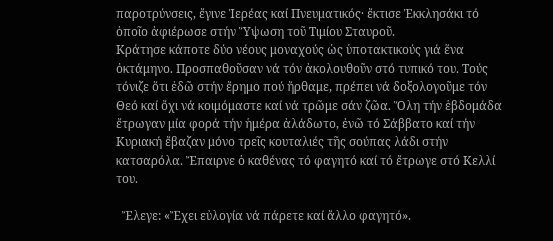παροτρύνσεις, ἔγινε Ἱερέας καί Πνευματικός· ἔκτισε Ἐκκλησάκι τό ὁποῖο ἀφιέρωσε στήν Ὕψωση τοῦ Τιμίου Σταυροῦ.
Κράτησε κάποτε δύο νέους μοναχούς ὡς ὑποτακτικούς γιά ἕνα ὀκτάμηνο. Προσπαθοῦσαν νά τόν ἀκολουθοῦν στό τυπικό του. Τούς τόνιζε ὅτι ἐδῶ στήν ἔρημο πού ἤρθαμε, πρέπει νά δοξολογοῦμε τόν Θεό καί ὄχι νά κοιμόμαστε καί νά τρῶμε σάν ζῶα. Ὅλη τήν ἑβδομάδα ἔτρωγαν μία φορά τήν ἡμέρα ἀλάδωτο, ἐνῶ τό Σάββατο καί τήν Κυριακή ἔβαζαν μόνο τρεῖς κουταλιές τῆς σούπας λάδι στήν κατσαρόλα. Ἔπαιρνε ὁ καθένας τό φαγητό καί τό ἔτρωγε στό Κελλί του.

  Ἔλεγε: «Ἔχει εὐλογία νά πάρετε καί ἄλλο φαγητό».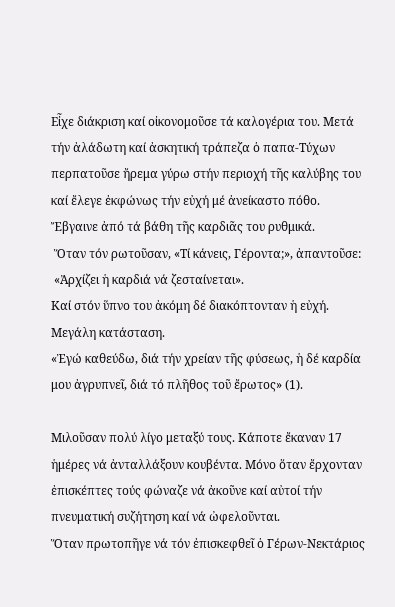Εἶχε διάκριση καί οἰκονομοῦσε τά καλογέρια του. Μετά τήν ἀλάδωτη καί ἀσκητική τράπεζα ὁ παπα-Τύχων περπατοῦσε ἤρεμα γύρω στήν περιοχή τῆς καλύβης του καί ἔλεγε ἐκφώνως τήν εὐχή μέ ἀνείκαστο πόθο. Ἔβγαινε ἀπό τά βάθη τῆς καρδιᾶς του ρυθμικά.
 Ὅταν τόν ρωτοῦσαν, «Τί κάνεις, Γέροντα;», ἀπαντοῦσε:
 «Ἀρχίζει ἡ καρδιά νά ζεσταίνεται».
Καί στόν ὕπνο του ἀκόμη δέ διακόπτονταν ἡ εὐχή. Μεγάλη κατάσταση.
«Ἐγώ καθεύδω, διά τήν χρείαν τῆς φύσεως, ἡ δέ καρδία μου ἀγρυπνεῖ, διά τό πλῆθος τοῦ ἔρωτος» (1).

Μιλοῦσαν πολύ λίγο μεταξύ τους. Κάποτε ἔκαναν 17 ἡμέρες νά ἀνταλλάξουν κουβέντα. Μόνο ὅταν ἔρχονταν ἐπισκέπτες τούς φώναζε νά ἀκοῦνε καί αὐτοί τήν πνευματική συζήτηση καί νά ὠφελοῦνται.
Ὅταν πρωτοπῆγε νά τόν ἐπισκεφθεῖ ὁ Γέρων-Νεκτάριος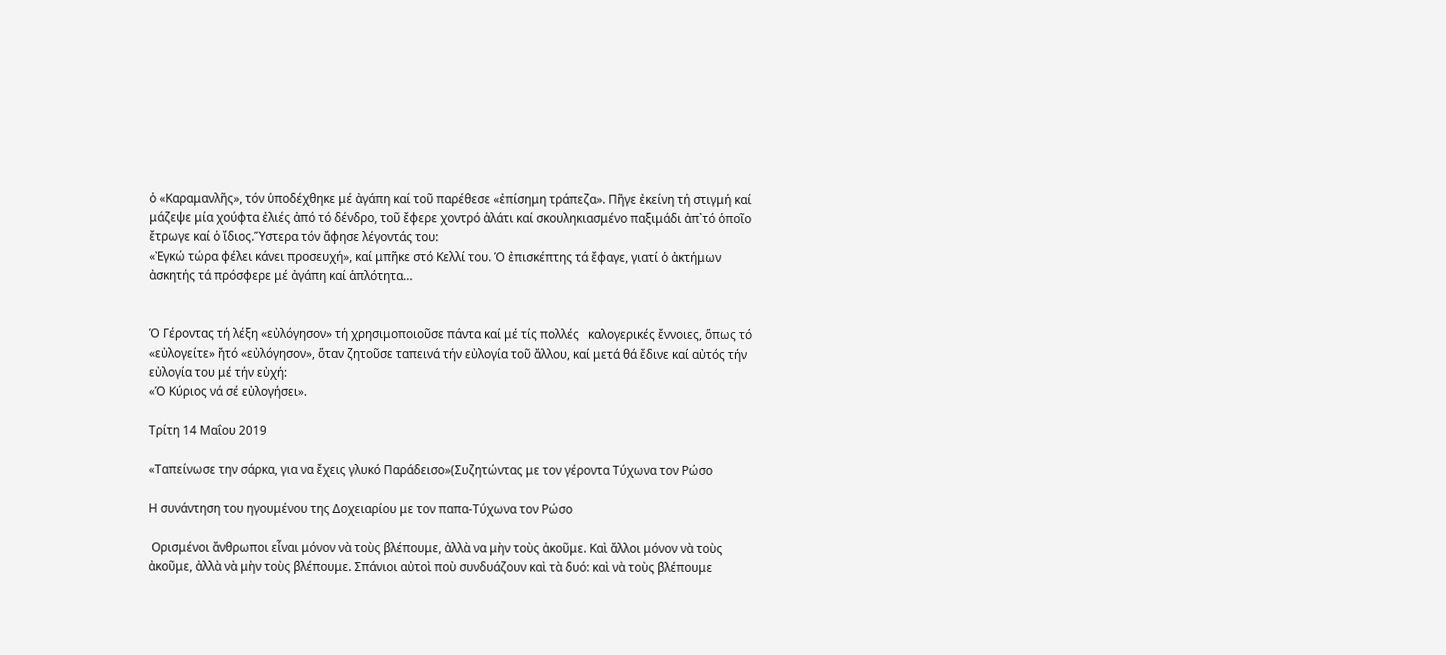ὁ «Καραμανλῆς», τόν ὑποδέχθηκε μέ ἀγάπη καί τοῦ παρέθεσε «ἐπίσημη τράπεζα». Πῆγε ἐκείνη τή στιγμή καί μάζεψε μία χούφτα ἐλιές ἀπό τό δένδρο, τοῦ ἔφερε χοντρό ἁλάτι καί σκουληκιασμένο παξιμάδι ἀπ᾿τό ὁποῖο ἔτρωγε καί ὁ ἴδιος.Ὕστερα τόν ἄφησε λέγοντάς του:
«Ἐγκώ τώρα φέλει κάνει προσευχή», καί μπῆκε στό Κελλί του. Ὁ ἐπισκέπτης τά ἔφαγε, γιατί ὁ ἀκτήμων ἀσκητής τά πρόσφερε μέ ἀγάπη καί ἁπλότητα…


Ὁ Γέροντας τή λέξη «εὐλόγησον» τή χρησιμοποιοῦσε πάντα καί μέ τίς πολλές   καλογερικές ἔννοιες, ὅπως τό «εὐλογείτε» ἤτό «εὐλόγησον», ὅταν ζητοῦσε ταπεινά τήν εὐλογία τοῦ ἄλλου, καί μετά θά ἔδινε καί αὐτός τήν εὐλογία του μέ τήν εὐχή:
«Ὁ Κύριος νά σέ εὐλογήσει».

Τρίτη 14 Μαΐου 2019

«Ταπείνωσε την σάρκα, για να ἔχεις γλυκό Παράδεισο»(Συζητώντας με τον γέροντα Τύχωνα τον Ρώσο

Η συνάντηση του ηγουμένου της Δοχειαρίου με τον παπα-Τύχωνα τον Ρώσο

 Ορισμένοι ἄνθρωποι εἶναι μόνον νὰ τοὺς βλέπουμε, ἀλλὰ να μὴν τοὺς ἀκοῦμε. Καὶ ἄλλοι μόνον νὰ τοὺς ἀκοῦμε, ἀλλὰ νὰ μὴν τοὺς βλέπουμε. Σπάνιοι αὐτοὶ ποὺ συνδυάζουν καὶ τὰ δυό: καὶ νὰ τοὺς βλέπουμε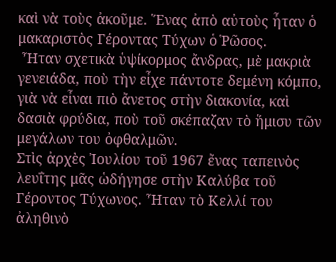καὶ νὰ τοὺς ἀκοῦμε. Ἕνας ἀπὸ αὐτοὺς ἦταν ὁ μακαριστὸς Γέροντας Τύχων ὁ Ῥῶσος.
 Ἦταν σχετικὰ ὑψίκορμος ἄνδρας, μὲ μακριὰ γενειάδα, ποὺ τὴν εἶχε πάντοτε δεμένη κόμπο, γιὰ νὰ εἶναι πιὸ ἄνετος στὴν διακονία, καὶ δασιὰ φρύδια, ποὺ τοῦ σκέπαζαν τὸ ἥμισυ τῶν μεγάλων του ὀφθαλμῶν.
Στὶς ἀρχὲς Ἰουλίου τοῦ 1967 ἔνας ταπεινὸς λευΐτης μᾶς ὡδήγησε στὴν Καλύβα τοῦ Γέροντος Τύχωνος. Ἦταν τὸ Κελλί του ἀληθινὸ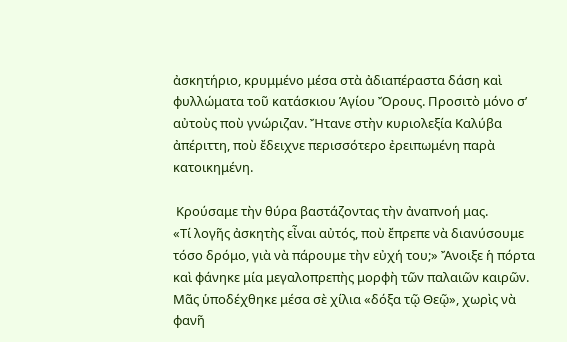ἀσκητήριο, κρυμμένο μέσα στὰ ἀδιαπέραστα δάση καὶ φυλλώματα τοῦ κατάσκιου Ἁγίου Ὄρους. Προσιτὸ μόνο σ’ αὐτοὺς ποὺ γνώριζαν. Ἤτανε στὴν κυριολεξία Καλύβα ἀπέριττη, ποὺ ἔδειχνε περισσότερο ἐρειπωμένη παρὰ κατοικημένη.

 Κρούσαμε τὴν θύρα βαστάζοντας τὴν ἀναπνοή μας.
«Τί λογῆς ἀσκητὴς εἶναι αὐτός, ποὺ ἔπρεπε νὰ διανύσουμε τόσο δρόμο, γιὰ νὰ πάρουμε τὴν εὐχή του;» Ἄνοιξε ἡ πόρτα καὶ φάνηκε μία μεγαλοπρεπὴς μορφὴ τῶν παλαιῶν καιρῶν. Μᾶς ὑποδέχθηκε μέσα σὲ χίλια «δόξα τῷ Θεῷ», χωρὶς νὰ φανῆ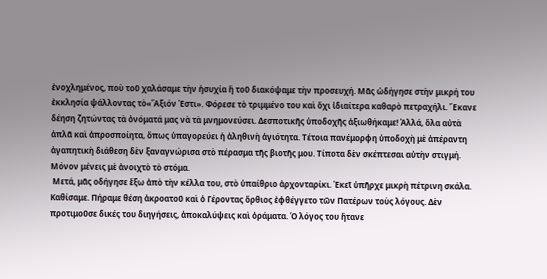ἐνοχλημένος, ποὺ τοῦ χαλάσαμε τὴν ἡσυχία ἢ τοῦ διακόψαμε τὴν προσευχή. Μᾶς ὡδήγησε στὴν μικρή του ἐκκλησία ψάλλοντας τὸ«Ἄξιόν Ἐστι». Φόρεσε τὸ τριμμένο του καὶ ὄχι ἰδιαίτερα καθαρὸ πετραχήλι. Ἔκανε δέηση ζητώντας τὰ ὀνόματά μας νὰ τὰ μνημονεύσει. Δεσποτικῆς ὑποδοχῆς ἀξιωθήκαμε! Ἀλλά, ὅλα αὐτὰ ἁπλᾶ καὶ ἀπροσποίητα, ὄπως ὑπαγορεύει ἡ ἀληθινὴ ἁγιότητα. Τέτοια πανέμορφη ὑποδοχὴ μὲ ἀπέραντη ἀγαπητικὴ διάθεση δὲν ξαναγνώρισα στὸ πέρασμα τῆς βιοτῆς μου. Τίποτα δὲν σκέπτεσαι αὐτὴν στιγμή. Μόνον μένεις μὲ ἀνοιχτὸ τὸ στόμα.
 Μετά, μᾶς οδήγησε ἔξω ἀπὸ τὴν κέλλα του, στὸ ὑπαίθριο ἀρχονταρίκι. Ἐκεῖ ὑπῆρχε μικρὴ πέτρινη σκάλα. Καθίσαμε. Πήραμε θέση ἀκροατοῦ καὶ ὁ Γέροντας ὄρθιος ἐφθέγγετο τῶν Πατέρων τοὺς λόγους. Δὲν προτιμοῦσε δικές του διηγήσεις, ἀποκαλύψεις καὶ ὁράματα. Ὁ λόγος του ἤτανε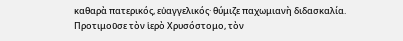καθαρὰ πατερικός, εὐαγγελικός· θύμιζε παχωμιανὴ διδασκαλία. Προτιμοῦσε τὸν ἱερὸ Χρυσόστομο, τὸν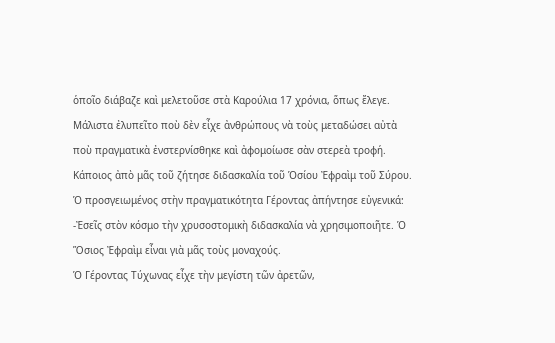ὁποῖο διάβαζε καὶ μελετοῦσε στὰ Καρούλια 17 χρόνια, ὅπως ἔλεγε. Μάλιστα ἐλυπεῖτο ποὺ δὲν εἶχε ἀνθρώπους νὰ τοὺς μεταδώσει αὐτὰ ποὺ πραγματικὰ ἐνστερνίσθηκε καὶ ἀφομοίωσε σὰν στερεὰ τροφή. Κάποιος ἀπὸ μᾶς τοῦ ζήτησε διδασκαλία τοῦ Ὁσίου Ἐφραὶμ τοῦ Σύρου. Ὁ προσγειωμένος στὴν πραγματικότητα Γέροντας ἀπήντησε εὐγενικά:
-Ἐσεῖς στὸν κόσμο τὴν χρυσοστομικὴ διδασκαλία νὰ χρησιμοποιῆτε. Ὁ Ὅσιος Ἐφραὶμ εἶναι γιὰ μᾶς τοὺς μοναχούς.
Ὁ Γέροντας Τύχωνας εἶχε τὴν μεγίστη τῶν ἀρετῶν,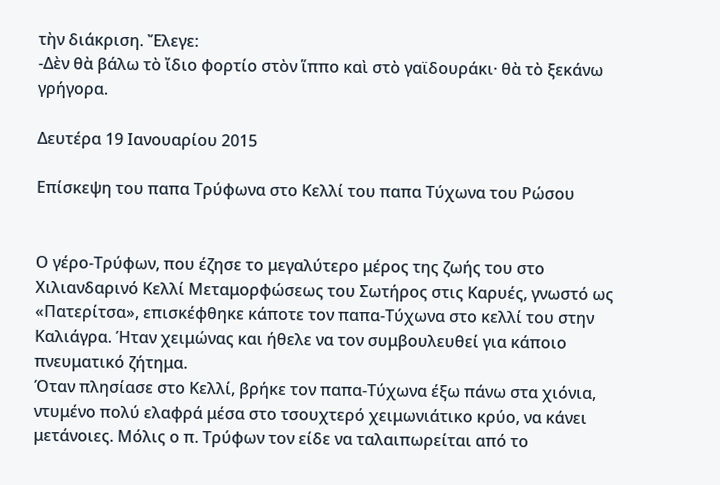τὴν διάκριση. Ἔλεγε:
-Δὲν θὰ βάλω τὸ ἴδιο φορτίο στὸν ἵππο καὶ στὸ γαϊδουράκι· θὰ τὸ ξεκάνω γρήγορα.

Δευτέρα 19 Ιανουαρίου 2015

Επίσκεψη του παπα Τρύφωνα στο Κελλί του παπα Τύχωνα του Ρώσου


Ο γέρο-Τρύφων, που έζησε το μεγαλύτερο μέρος της ζωής του στο Χιλιανδαρινό Κελλί Μεταμορφώσεως του Σωτήρος στις Καρυές, γνωστό ως «Πατερίτσα», επισκέφθηκε κάποτε τον παπα-Τύχωνα στο κελλί του στην Καλιάγρα. Ήταν χειμώνας και ήθελε να τον συμβουλευθεί για κάποιο πνευματικό ζήτημα.
Όταν πλησίασε στο Κελλί, βρήκε τον παπα-Τύχωνα έξω πάνω στα χιόνια, ντυμένο πολύ ελαφρά μέσα στο τσουχτερό χειμωνιάτικο κρύο, να κάνει μετάνοιες. Μόλις ο π. Τρύφων τον είδε να ταλαιπωρείται από το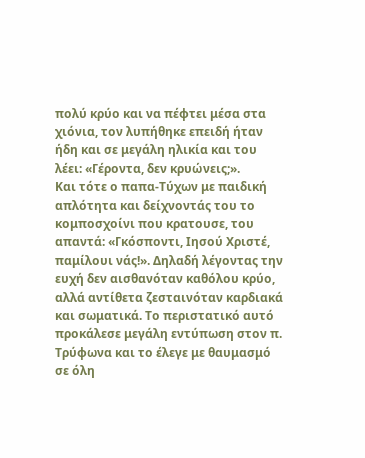πολύ κρύο και να πέφτει μέσα στα χιόνια, τον λυπήθηκε επειδή ήταν ήδη και σε μεγάλη ηλικία και του λέει: «Γέροντα, δεν κρυώνεις;».
Και τότε ο παπα-Τύχων με παιδική απλότητα και δείχνοντάς του το κομποσχοίνι που κρατουσε, του απαντά: «Γκόσποντι, Ιησού Χριστέ, παμίλουι νάς!». Δηλαδή λέγοντας την ευχή δεν αισθανόταν καθόλου κρύο, αλλά αντίθετα ζεσταινόταν καρδιακά και σωματικά. Το περιστατικό αυτό προκάλεσε μεγάλη εντύπωση στον π. Τρύφωνα και το έλεγε με θαυμασμό σε όλη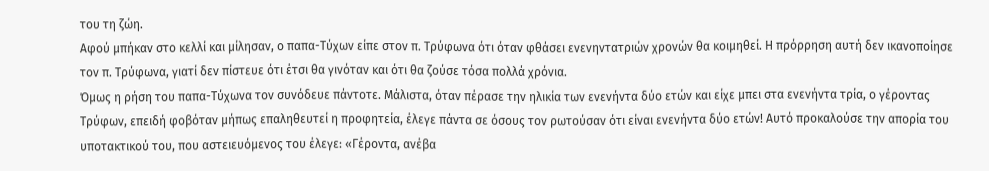του τη ζώη.
Αφού μπήκαν στο κελλί και μίλησαν, ο παπα-Τύχων είπε στον π. Τρύφωνα ότι όταν φθάσει ενενηντατριών χρονών θα κοιμηθεί. Η πρόρρηση αυτή δεν ικανοποίησε τον π. Τρύφωνα, γιατί δεν πίστευε ότι έτσι θα γινόταν και ότι θα ζούσε τόσα πολλά χρόνια.
Όμως η ρήση του παπα-Τύχωνα τον συνόδευε πάντοτε. Μάλιστα, όταν πέρασε την ηλικία των ενενήντα δύο ετών και είχε μπει στα ενενήντα τρία, ο γέροντας Τρύφων, επειδή φοβόταν μήπως επαληθευτεί η προφητεία, έλεγε πάντα σε όσους τον ρωτούσαν ότι είναι ενενήντα δύο ετών! Αυτό προκαλούσε την απορία του υποτακτικού του, που αστειευόμενος του έλεγε: «Γέροντα, ανέβα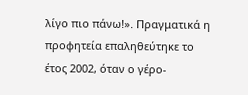λίγο πιο πάνω!». Πραγματικά η προφητεία επαληθεύτηκε το έτος 2002, όταν ο γέρο-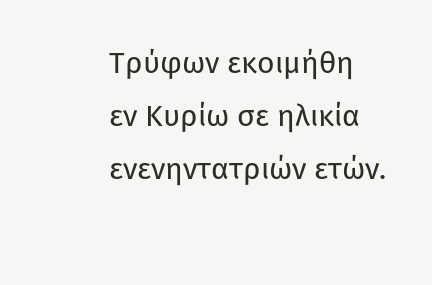Τρύφων εκοιμήθη εν Κυρίω σε ηλικία ενενηντατριών ετών.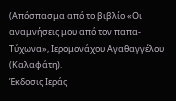(Απόσπασμα από το βιβλίο «Οι αναμνήσεις μου από τον παπα-Τύχωνα», Ιερομονάχου Αγαθαγγέλου (Καλαφάτη).
Έκδοσις Ιεράς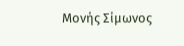Μονής Σίμωνος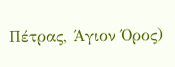Πέτρας, Άγιον Όρος)